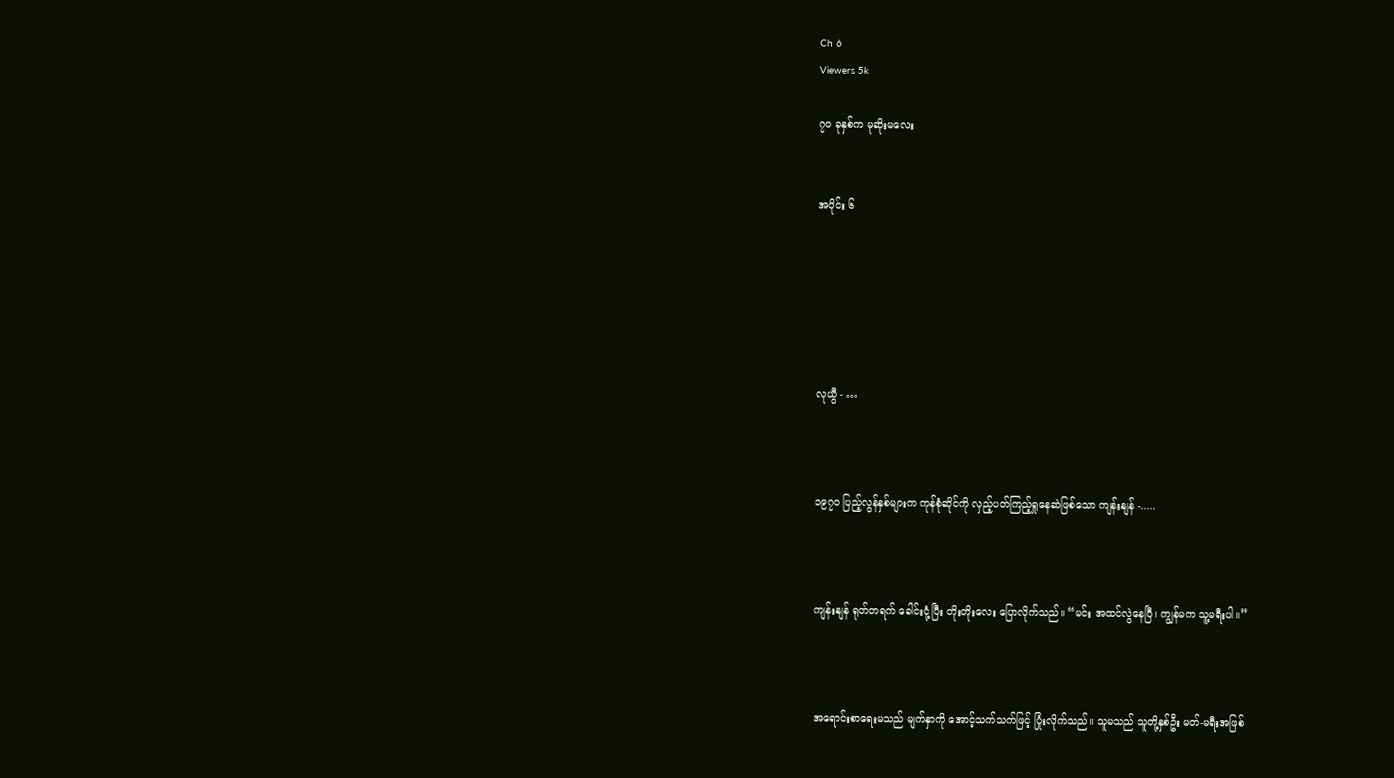Ch 6
Viewers 5k

၇၀ ခုနှစ်က မုဆိုးမလေး


အပိုင်း ၆






လုယွီ - …



၁၉၇၀ ပြည့်လွန်နှစ်များက ကုန်စုံဆိုင်ကို လှည့်ပတ်ကြည့်ရှုနေဆဲဖြစ်သော ကျန်းနျန် -.....



ကျန်းနျန် ရုတ်တရက် ခေါင်းငုံ့ပြီး တိုးတိုးလေး ပြောလိုက်သည်။ “မင်း အထင်လွဲနေပြီ၊ ကျွန်မက သူ့မရီးပါ။”



အရောင်းစာရေးမသည် မျက်နှာကို အောင့်သက်သက်ဖြင့် ပြုံးလိုက်သည်။ သူမသည် သူတို့နှစ်ဦး မတ်-မရီးအဖြစ်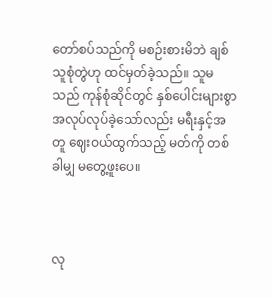တော်စပ်သည်ကို မစဉ်းစားမိဘဲ ချစ်သူစုံတွဲဟု ထင်မှတ်ခဲ့သည်။ သူမသည် ကုန်စုံဆိုင်တွင် နှစ်ပေါင်းများစွာ အလုပ်လုပ်ခဲ့သော်လည်း မရီးနှင့်အတူ ဈေးဝယ်ထွက်သည့် မတ်ကို တစ်ခါမျှ မတွေ့ဖူးပေ။



လု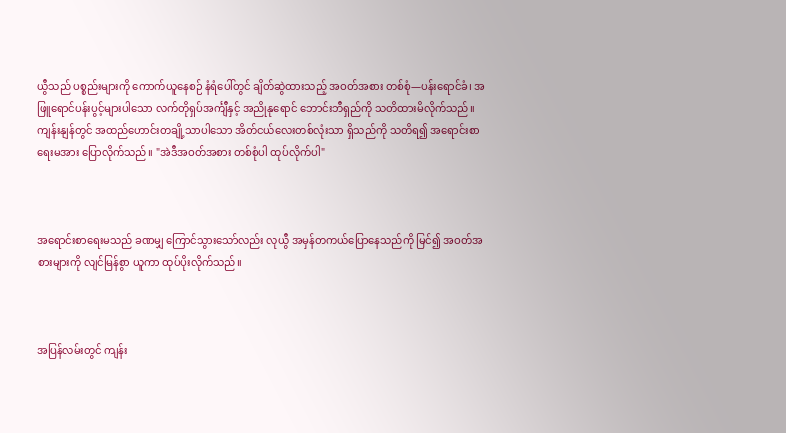ယွီသည် ပစ္စည်းများကို ကောက်ယူနေစဉ် နံရံပေါ်တွင် ချိတ်ဆွဲထားသည့် အဝတ်အစား တစ်စုံ—ပန်းရောင်ခံ၊ အဖြူရောင်ပန်းပွင့်များပါသော လက်တိုရှပ်အင်္ကျီနှင့် အညိုနုရောင် ဘောင်းဘီရှည်ကို သတိထားမိလိုက်သည်။ ကျန်းနျန်တွင် အထည်‌ဟောင်းတချို့သာပါသော အိတ်ငယ်လေးတစ်လုံးသာ ရှိသည်ကို သတိရ၍ အရောင်းစာရေးမအား ပြောလိုက်သည်။ "အဲဒီအဝတ်အစား တစ်စုံပါ ထုပ်လိုက်ပါ"



အရောင်းစာရေးမသည် ခဏမျှ ကြောင်သွားသော်လည်း လုယွီ အမှန်တကယ်ပြောနေသည်ကို မြင်၍ အဝတ်အစားများကို လျင်မြန်စွာ ယူကာ ထုပ်ပိုးလိုက်သည်။



အပြန်လမ်းတွင် ကျန်း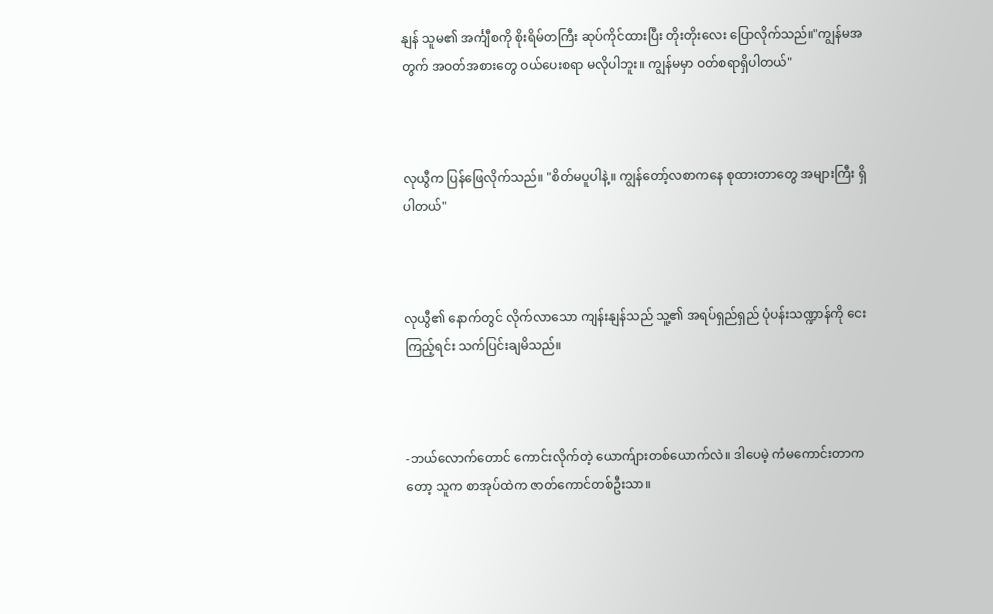နျန် သူမ၏ အင်္ကျီစကို စိုးရိမ်တကြီး ဆုပ်ကိုင်ထားပြီး တိုးတိုးလေး ပြောလိုက်သည်။"ကျွန်မအတွက် အဝတ်အစားတွေ ဝယ်ပေးစရာ မလိုပါဘူး။ ကျွန်မမှာ ဝတ်စရာရှိပါတယ်"



လုယွီက ပြန်ဖြေလိုက်သည်။ "စိတ်မပူပါနဲ့။ ကျွန်တော့်လစာကနေ စုထားတာတွေ အများကြီး ရှိပါတယ်"



လုယွီ၏ နောက်တွင် လိုက်လာသော ကျန်းနျန်သည် သူ့၏ အရပ်ရှည်ရှည် ပုံပန်းသဏ္ဍာန်ကို ငေးကြည့်ရင်း သက်ပြင်းချမိသည်။



-ဘယ်လောက်တောင် ကောင်းလိုက်တဲ့ ယောက်ျားတစ်ယောက်လဲ။ ဒါပေမဲ့ ကံမကောင်းတာကတော့ သူက စာအုပ်ထဲက ဇာတ်ကောင်တစ်ဦးသာ။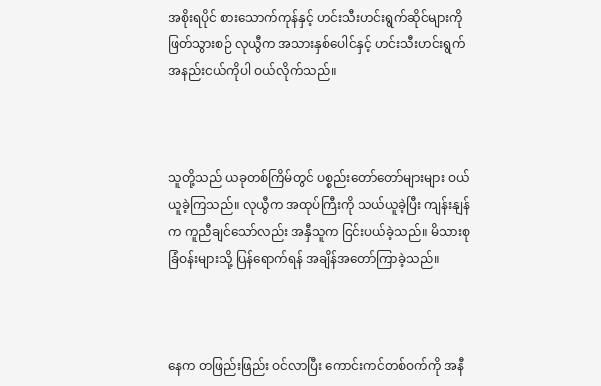အစိုးရပိုင် စားသောက်ကုန်နှင့် ဟင်းသီးဟင်းရွက်ဆိုင်များကို ဖြတ်သွားစဉ် လုယွီက အသားနှစ်ပေါင်နှင့် ဟင်းသီးဟင်းရွက် အနည်းငယ်ကိုပါ ဝယ်လိုက်သည်။



သူတို့သည် ယခုတစ်ကြိမ်တွင် ပစ္စည်းတော်တော်များများ ဝယ်ယူခဲ့ကြသည်။ လုယွီက အထုပ်ကြီးကို သယ်ယူခဲ့ပြီး ကျန်းနျန်က ကူညီချင်သော်လည်း အနှီသူက ငြင်းပယ်ခဲ့သည်။ မိသားစုခြံဝန်းများသို့ ပြန်ရောက်ရန် အချိန်အတော်ကြာခဲ့သည်။



နေက တဖြည်းဖြည်း ဝင်လာပြီး ကောင်းကင်တစ်ဝက်ကို အနီ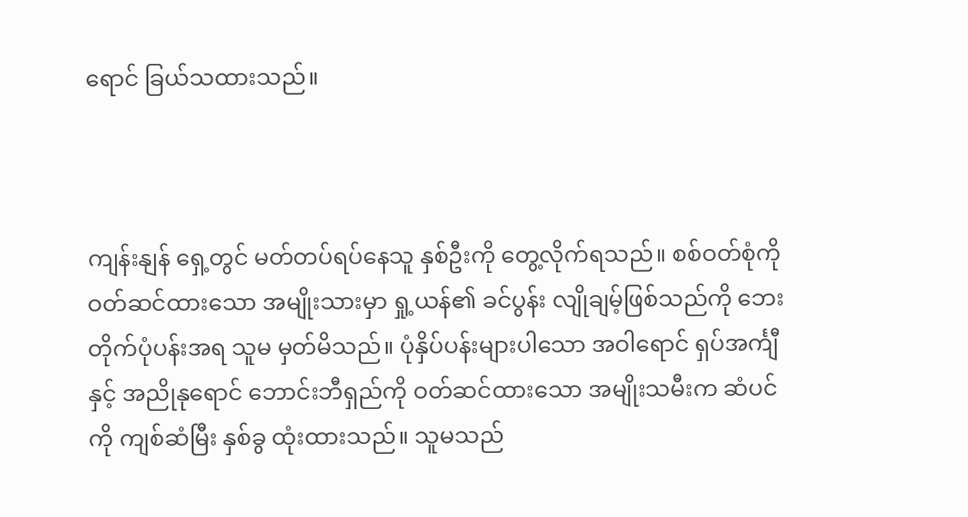ရောင် ခြယ်သထားသည်။



ကျန်းနျန် ရှေ့တွင် မတ်တပ်ရပ်နေသူ နှစ်ဦးကို တွေ့လိုက်ရသည်။ စစ်ဝတ်စုံကို ဝတ်ဆင်ထားသော အမျိုးသားမှာ ရှု့ယန်၏ ခင်ပွန်း လျိုချမ့်ဖြစ်သည်ကို ဘေးတိုက်ပုံပန်းအရ သူမ မှတ်မိသည်။ ပုံနှိပ်ပန်းများပါသော အဝါရောင် ရှပ်အင်္ကျီနှင့် အညိုနုရောင် ဘောင်းဘီရှည်ကို ဝတ်ဆင်ထားသော အမျိုးသမီးက ဆံပင်ကို ကျစ်ဆံမြီး နှစ်ခွ ထုံးထားသည်။ သူမသည်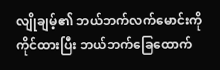လျိုချမ့်၏ ဘယ်ဘက်လက်မောင်းကို ကိုင်ထားပြီး ဘယ်ဘက်ခြေထောက်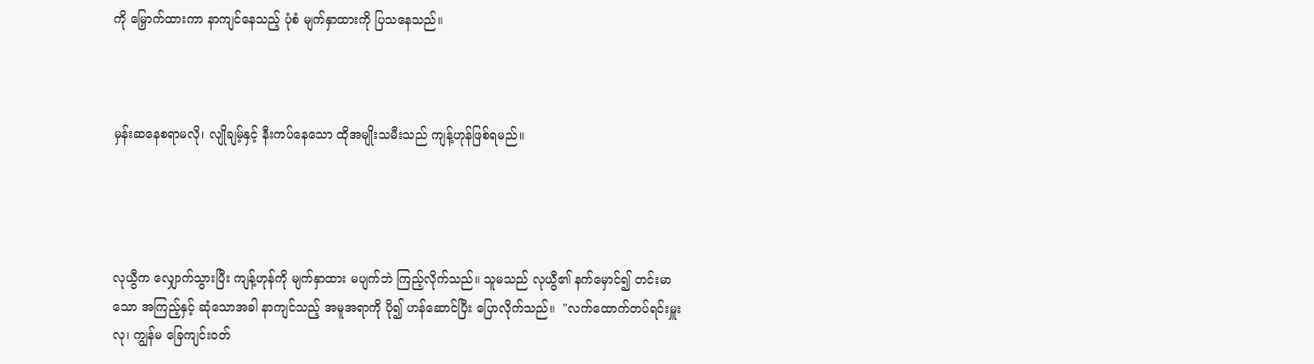ကို မြှောက်ထားကာ နာကျင်နေသည့် ပုံစံ မျက်နှာထားကို ပြသနေသည်။



မှန်းဆနေစရာမလို၊ လျိုချမ့်နှင့် နီးကပ်နေသော ထိုအမျိုးသမီးသည် ကျန့်ဟုန်ဖြစ်ရမည်။




လုယွီက လျှောက်သွားပြီး ကျန့်ဟုန်ကို မျက်နှာထား မပျက်ဘဲ ကြည့်လိုက်သည်။ သူမသည် လုယွီ၏ နက်မှောင်၍ တင်းမာသော အကြည့်နှင့် ဆုံသောအခါ နာကျင်သည့် အမူအရာကို ပို၍ ဟန်ဆောင်ပြီး ပြောလိုက်သည်။  "လက်ထောက်တပ်ရင်းမှူးလု၊ ကျွန်မ ခြေကျင်းဝတ်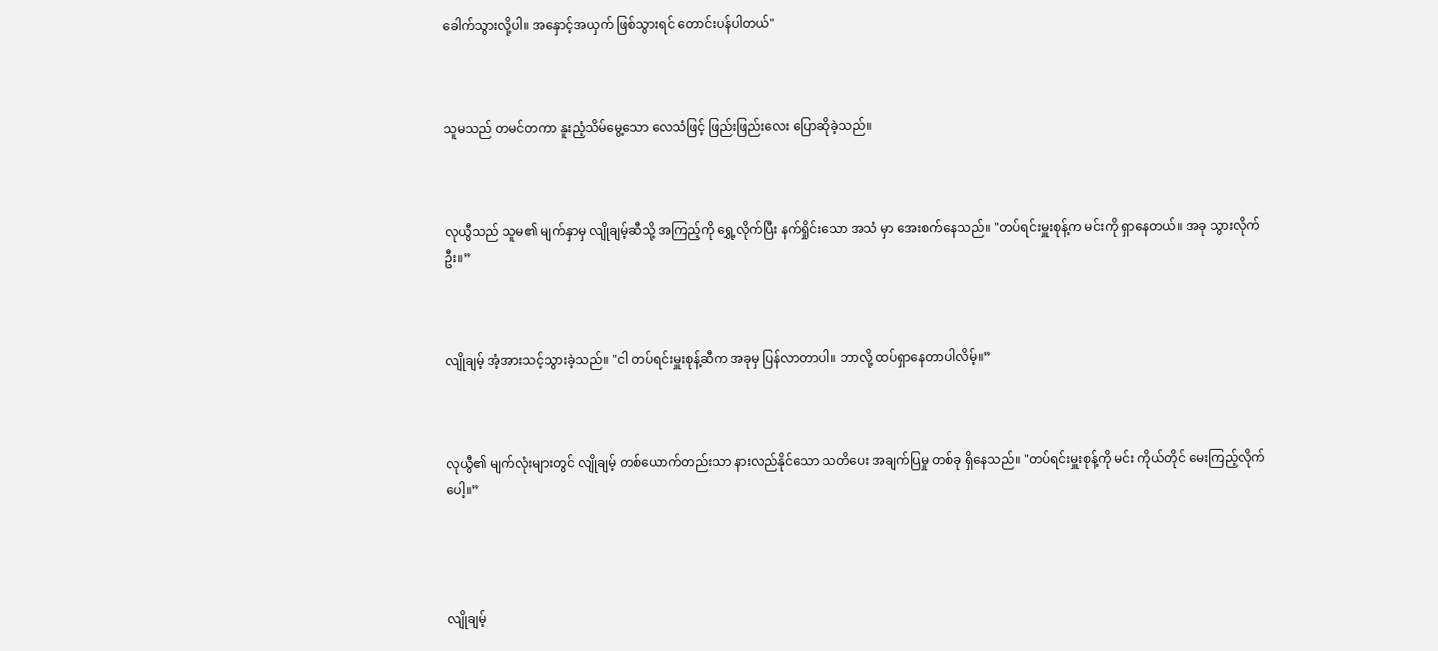ခေါက်သွားလို့ပါ။ အနှောင့်အယှက် ဖြစ်သွားရင် တောင်းပန်ပါတယ်"



သူမသည် တမင်တကာ နူးညံ့သိမ်မွေ့သော လေသံဖြင့် ဖြည်းဖြည်းလေး ပြောဆိုခဲ့သည်။



လုယွီသည် သူမ၏ မျက်နှာမှ လျိုချမ့်ဆီသို့ အကြည့်ကို ရွှေ့လိုက်ပြီး နက်ရှိုင်းသော အသံ မှာ အေးစက်နေသည်။ "တပ်ရင်းမှူးစုန့်က မင်းကို ရှာနေတယ်။ အခု သွားလိုက်ဦး။”



လျိုချမ့် အံ့အားသင့်သွားခဲ့သည်။ "ငါ တပ်ရင်းမှူးစုန့်ဆီက အခုမှ ပြန်လာတာပါ။ ဘာလို့ ထပ်ရှာနေတာပါလိမ့်။”



လုယွီ၏ မျက်လုံးများတွင် လျိုချမ့် တစ်ယောက်တည်းသာ နားလည်နိုင်သော သတိပေး အချက်ပြမှု တစ်ခု ရှိနေသည်။ "တပ်ရင်းမှူးစုန့်ကို မင်း ကိုယ်တိုင် မေးကြည့်လိုက်ပေါ့။”




လျိုချမ့်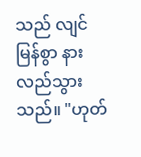သည် လျင်မြန်စွာ နားလည်သွားသည်။ "ဟုတ်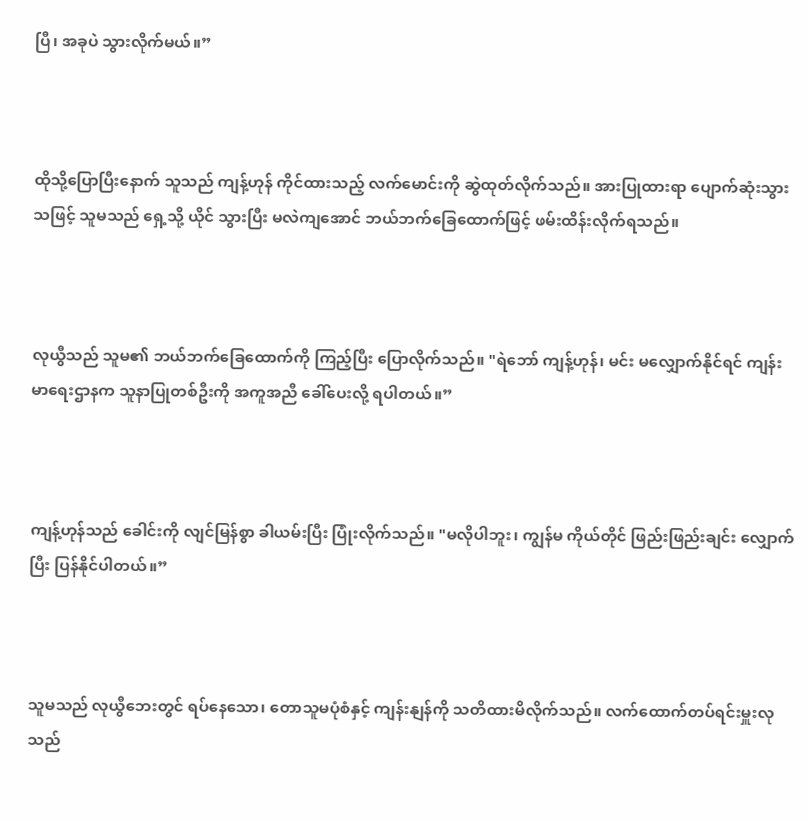ပြီ၊ အခုပဲ သွားလိုက်မယ်။”



ထိုသို့ပြောပြီးနောက် သူသည် ကျန့်ဟုန် ကိုင်ထားသည့် လက်မောင်းကို ဆွဲထုတ်လိုက်သည်။ အားပြုထားရာ ပျောက်ဆုံးသွားသဖြင့် သူမသည် ရှေ့သို့ ယိုင် သွားပြီး မလဲကျအောင် ဘယ်ဘက်ခြေထောက်ဖြင့် ဖမ်းထိန်းလိုက်ရသည်။



လုယွီသည် သူမ၏ ဘယ်ဘက်ခြေထောက်ကို ကြည့်ပြီး ပြောလိုက်သည်။ "ရဲဘော် ကျန့်ဟုန်၊ မင်း မလျှောက်နိုင်ရင် ကျန်းမာရေးဌာနက သူနာပြုတစ်ဦးကို အကူအညီ ခေါ်ပေးလို့ ရပါတယ်။”



ကျန့်ဟုန်သည် ခေါင်းကို လျင်မြန်စွာ ခါယမ်းပြီး ပြုံးလိုက်သည်။ "မလိုပါဘူး၊ ကျွန်မ ကိုယ်တိုင် ဖြည်းဖြည်းချင်း လျှောက်ပြီး ပြန်နိုင်ပါတယ်။”



သူမသည် လုယွီဘေးတွင် ရပ်နေသော၊ တောသူမပုံစံနှင့် ကျန်းနျန်ကို သတိထားမိလိုက်သည်။ လက်ထောက်တပ်ရင်းမှူးလုသည်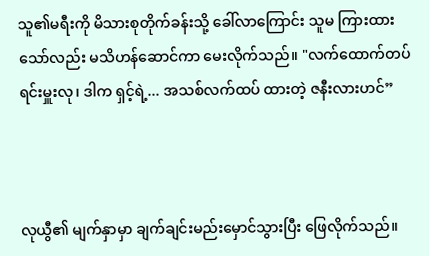သူ၏မရီးကို မိသားစုတိုက်ခန်းသို့ ခေါ်လာကြောင်း သူမ ကြားထားသော်လည်း မသိဟန်ဆောင်ကာ မေးလိုက်သည်။ "လက်ထောက်တပ်ရင်းမှူးလု၊ ဒါက ရှင့်ရဲ့... အသစ်လက်ထပ် ထားတဲ့ ဇနီးလားဟင်”



လုယွီ၏ မျက်နှာမှာ ချက်ချင်းမည်းမှောင်သွားပြီး ဖြေလိုက်သည်။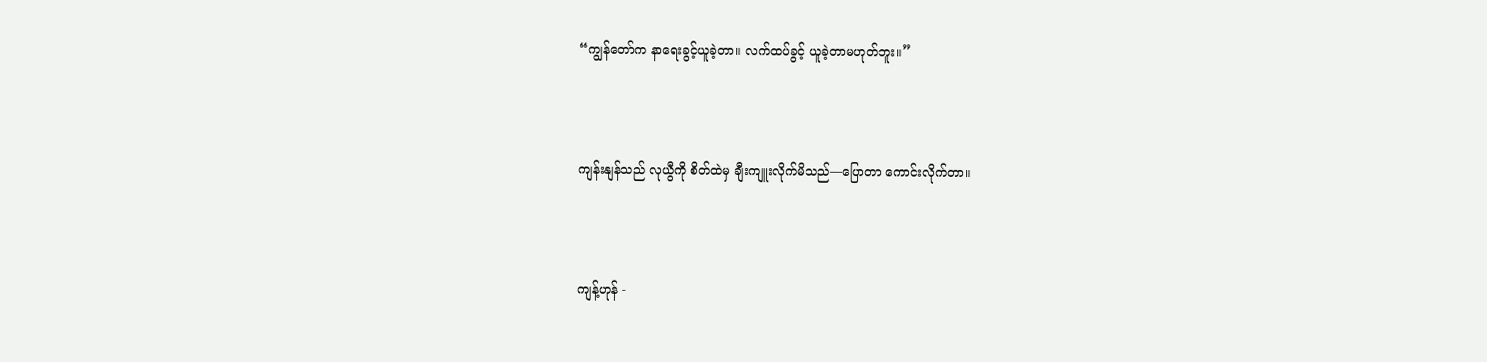“ကျွန်တော်က နာရေးခွင့်ယူခဲ့တာ။ လက်ထပ်ခွင့် ယူခဲ့တာမဟုတ်ဘူး။”



ကျန်းနျန်သည် လုယွီကို စိတ်ထဲမှ ချီးကျူးလိုက်မိသည်—ပြောတာ ကောင်းလိုက်တာ။



ကျန့်ဟုန် -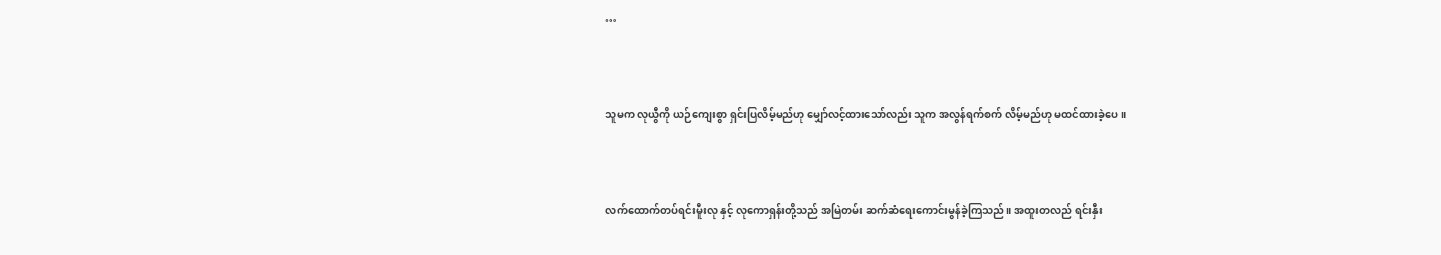…



သူမက လုယွီကို ယဉ်ကျေးစွာ ရှင်းပြလိမ့်မည်ဟု မျှော်လင့်ထားသော်လည်း သူက အလွန်ရက်စက် လိမ့်မည်ဟု မထင်ထားခဲ့ပေ။



လက်ထောက်တပ်ရင်းမီူးလု နှင့် လုကောရှန်းတို့သည် အမြဲတမ်း ဆက်ဆံရေးကောင်းမွန်ခဲ့ကြသည်။ အထူးတလည် ရင်းနှီး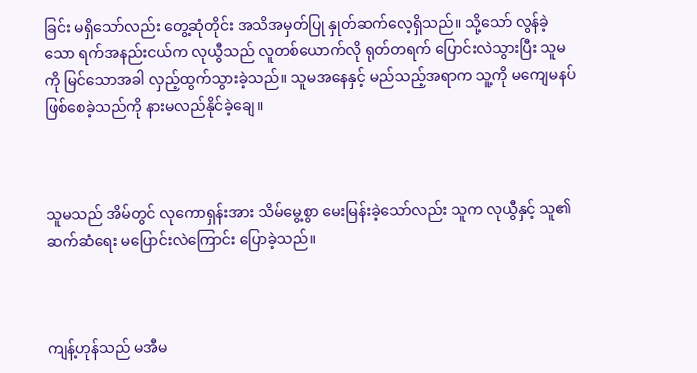ခြင်း မရှိသော်လည်း တွေ့ဆုံတိုင်း အသိအမှတ်ပြု နှုတ်ဆက်လေ့ရှိသည်။ သို့သော် လွန်ခဲ့သော ရက်အနည်းငယ်က လုယွီသည် လူတစ်ယောက်လို ရုတ်တရက် ပြောင်းလဲသွားပြီး သူမကို မြင်သောအခါ လှည့်ထွက်သွားခဲ့သည်။ သူမအနေနှင့် မည်သည့်အရာက သူ့ကို မကျေမနပ် ဖြစ်စေခဲ့သည်ကို နားမလည်နိုင်ခဲ့ချေ။



သူမသည် အိမ်တွင် လုကောရှန်းအား သိမ်မွေ့စွာ မေးမြန်းခဲ့သော်လည်း သူက လုယွီနှင့် သူ၏ ဆက်ဆံရေး မပြောင်းလဲကြောင်း ပြောခဲ့သည်။



ကျန့်ဟုန်သည် မအီမ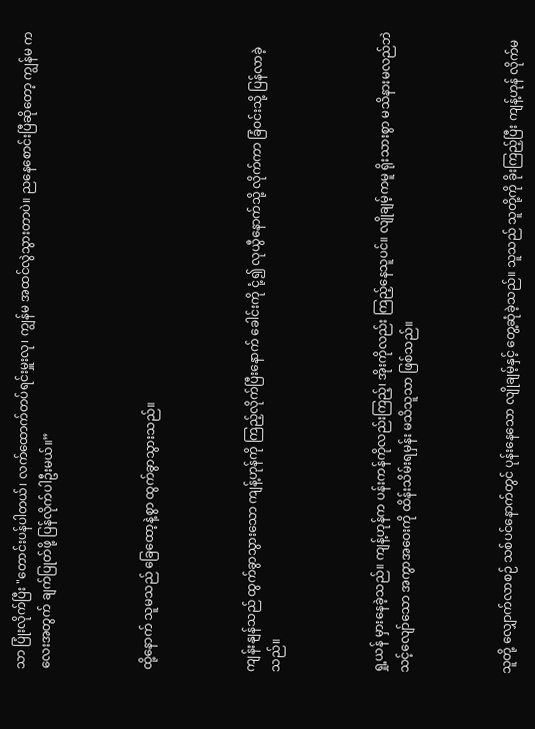သာ ပြုံးလိုက်ပြီး "တောင်းပန်ပါတယ်၊ လက်ထောက်တပ်ရင်းမှူးလု၊ ကျွန်မ အထင်လွဲသွားတာပဲ။ ညနေစောင်းပြီဆိုတော့ ကျွန်မ ကလေးအတွက် ချက်ပြုတ်ဖို့ ပြန်လိုက်ပါဦးမယ်။”



ထို့နောက် သူမသည် ခြေထော့နဲ့စွာ ထွက်ခွာသွားသည်။



ကျန်းနျန်သည် ထွက်ခွာသွားသော ကျန့်ဟုန်ကို ကြည့်လိုက်ပြီးနောက် ခေါင်းကို ငုံ့၍ လုယွီနောက်သို့ လိုက်ကာ ခြံဝင်းသို့ ပြန်လာခဲ့သည်။



ရှု့ယန် မှားနေခဲ့သည်။ ကျန့်ဟုန်က ပန်းကန်ကိုလည်းကြည့်၊ အိုးကိုလည်း ကြည့်နေသူပင်။ လျိုချမ့်ကမူ ရိုးသားစွာ မသိနားမလည်ဘဲ သင့်လျော်သော အကွာအဝေးကို ထိန်းသိမ်းရမှန်း မသိသူသာ ဖြစ်သည်။



သူတို့ လျှောက်လာစဉ် သစ်ပင်နောက်တွင် ပုန်းနေသော လျိုချမ့်နှင့် တွေ့ဆုံခဲ့သည်။ သူသည် သူတို့ကို ခိုးကြည့်ပြီး ကျန့်ဟုန် လိုက်မ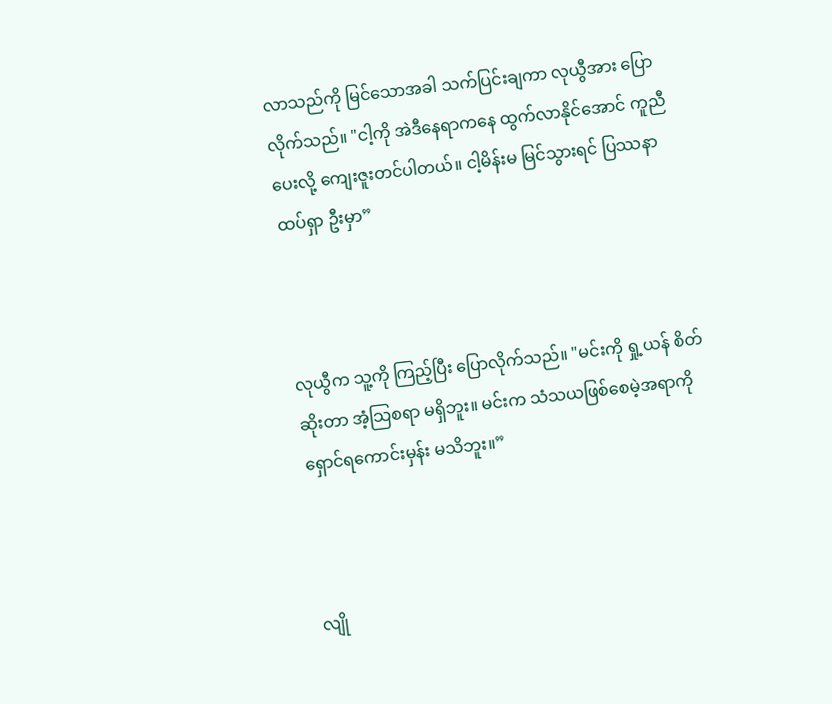လာသည်ကို မြင်သောအခါ သက်ပြင်းချကာ လုယွီအား ပြောလိုက်သည်။ "ငါ့ကို အဲဒီနေရာကနေ ထွက်လာနိုင်အောင် ကူညီပေးလို့ ကျေးဇူးတင်ပါတယ်။ ငါ့မိန်းမ မြင်သွားရင် ပြဿနာ ထပ်ရှာ ဦးမှာ”



လုယွီက သူ့ကို ကြည့်ပြီး ပြောလိုက်သည်။ "မင်းကို ရှု့ယန် စိတ်ဆိုးတာ အံ့သြစရာ မရှိဘူး။ မင်းက သံသယဖြစ်စေမဲ့အရာကို ရှောင်ရကောင်းမှန်း မသိဘူး။”



လျို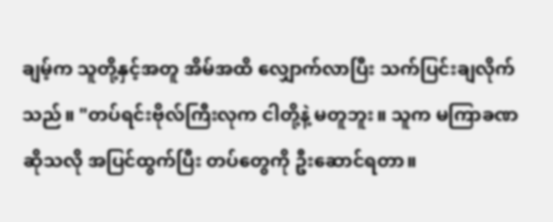ချမ့်က သူတို့နှင့်အတူ အိမ်အထိ လျှောက်လာပြီး သက်ပြင်းချလိုက်သည်။ "တပ်ရင်းဗိုလ်ကြီးလုက ငါတို့နဲ့ မတူဘူး။ သူက မကြာခဏဆိုသလို အပြင်ထွက်ပြီး တပ်တွေကို ဦးဆောင်ရတာ။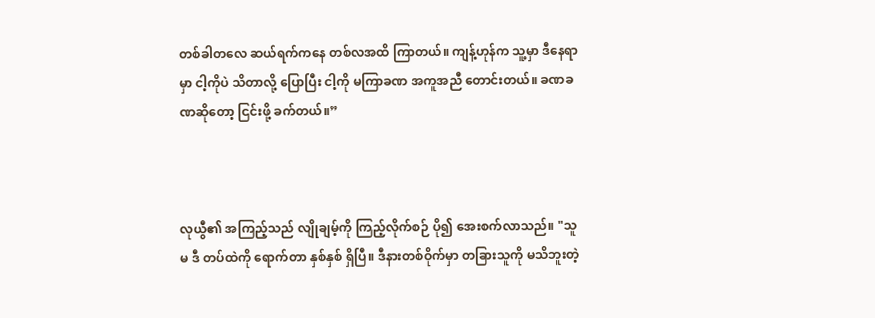တစ်ခါတလေ ဆယ်ရက်ကနေ တစ်လအထိ ကြာတယ်။ ကျန့်ဟုန်က သူ့မှာ ဒီနေရာမှာ ငါ့ကိုပဲ သိတာလို့ ပြောပြီး ငါ့ကို မကြာခဏ အကူအညီ တောင်းတယ်။ ခဏခဏဆိုတော့ ငြင်းဖို့ ခက်တယ်။”



လုယွီ၏ အကြည့်သည် လျိုချမ့်ကို ကြည့်လိုက်စဉ် ပို၍ အေးစက်လာသည်။ "သူမ ဒီ တပ်ထဲကို ရောက်တာ နှစ်နှစ် ရှိပြီ။ ဒီနားတစ်ဝိုက်မှာ တခြားသူကို မသိဘူးတဲ့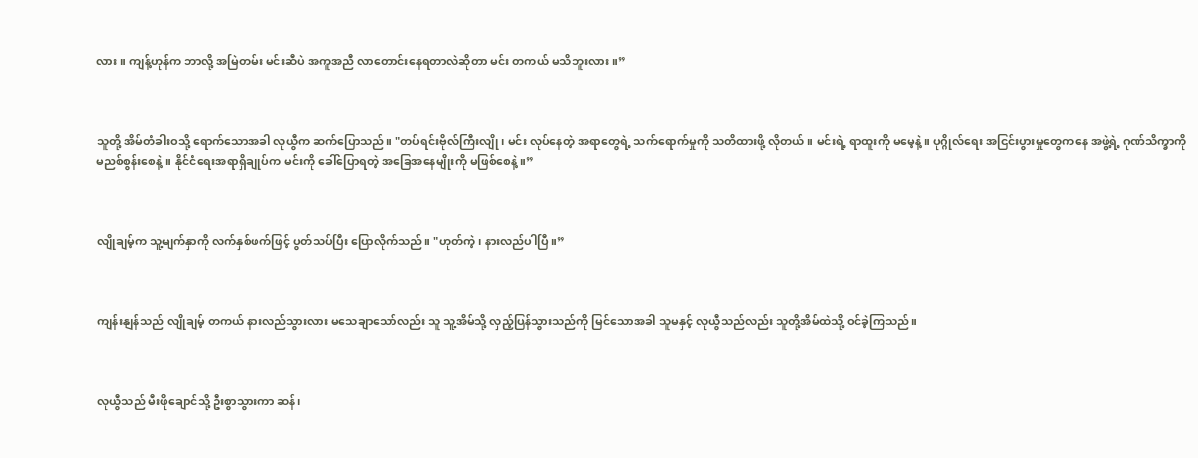လား။ ကျန့်ဟုန်က ဘာလို့ အမြဲတမ်း မင်းဆီပဲ အကူအညီ လာတောင်းနေရတာလဲဆိုတာ မင်း တကယ် မသိဘူးလား။”



သူတို့ အိမ်တံခါးဝသို့ ရောက်သောအခါ လုယွီက ဆက်ပြောသည်။ "တပ်ရင်းဗိုလ်ကြီးလျို၊ မင်း လုပ်နေတဲ့ အရာတွေရဲ့ သက်ရောက်မှုကို သတိထားဖို့ လိုတယ်။ မင်းရဲ့ ရာထူးကို မမေ့နဲ့။ ပုဂ္ဂိုလ်ရေး အငြင်းပွားမှုတွေကနေ အဖွဲ့ရဲ့ ဂုဏ်သိက္ခာကို မညစ်စွန်းစေနဲ့။ နိုင်ငံရေးအရာရှိချုပ်က မင်းကို ခေါ်ပြောရတဲ့ အခြေအနေမျိုးကို မဖြစ်စေနဲ့။”



လျိုချမ့်က သူ့မျက်နှာကို လက်နှစ်ဖက်ဖြင့် ပွတ်သပ်ပြီး ပြောလိုက်သည်။ "ဟုတ်ကဲ့၊ နားလည်ပါပြီ။”



ကျန်းနျန်သည် လျိုချမ့် တကယ် နားလည်သွားလား မသေချာသော်လည်း သူ သူ့အိမ်သို့ လှည့်ပြန်သွားသည်ကို မြင်သောအခါ သူမနှင့် လုယွီသည်လည်း သူတို့အိမ်ထဲသို့ ဝင်ခဲ့ကြသည်။



လုယွီသည် မီးဖိုချောင်သို့ ဦးစွာသွားကာ ဆန်၊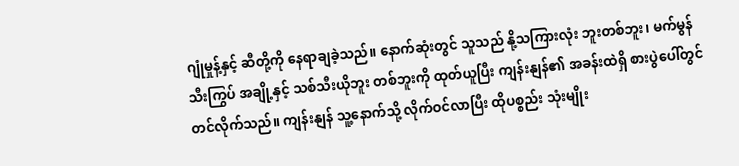ဂျုံမှုန့်နှင့် ဆီတို့ကို နေရာချခဲ့သည်။ နောက်ဆုံးတွင် သူသည် နို့သကြားလုံး ဘူးတစ်ဘူး၊ မက်မွန်သီးကြွပ် အချို့နှင့် သစ်သီးယိုဘူး တစ်ဘူးကို ထုတ်ယူပြီး ကျန်းနျန်၏ အခန်းထဲရှိ စားပွဲပေါ်တွင် တင်လိုက်သည်။ ကျန်းနျန် သူ့နောက်သို့ လိုက်ဝင်လာပြီး ထိုပစ္စည်း သုံးမျိုး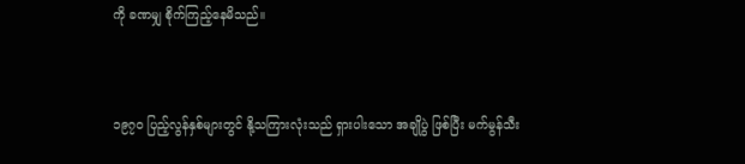ကို ခဏမျှ စိုက်ကြည့်နေမိသည်။



၁၉၇၀ ပြည့်လွန်နှစ်များတွင် နို့သကြားလုံးသည် ရှားပါးသော အချိုပွဲ ဖြစ်ပြီး မက်မွန်သီး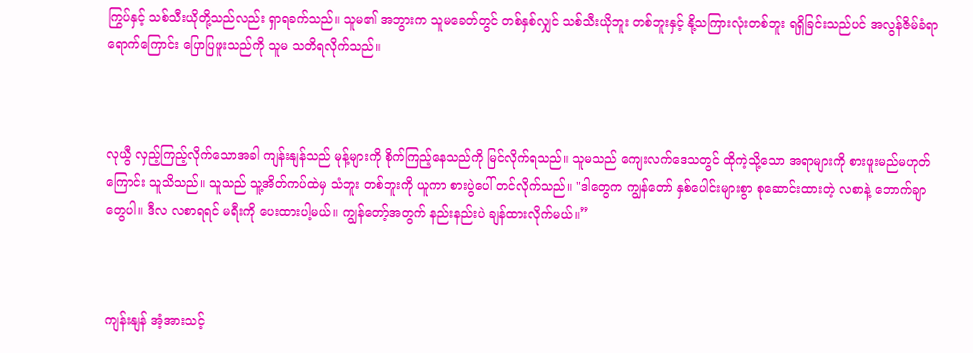ကြွပ်နှင့် သစ်သီးယိုတို့သည်လည်း ရှာရခက်သည်။ သူမ၏ အဘွားက သူမခေတ်တွင် တစ်နှစ်လျှင် သစ်သီးယိုဘူး တစ်ဘူးနှင့် နို့သကြားလုံးတစ်ဘူး ရရှိခြင်းသည်ပင် အလွန်ဇိမ်ခံရာရောက်ကြောင်း ပြောပြဖူးသည်ကို သူမ သတိရလိုက်သည်။



လုယွီ လှည့်ကြည့်လိုက်သောအခါ ကျန်းနျန်သည် မုန့်များကို စိုက်ကြည့်နေသည်ကို မြင်လိုက်ရသည်။ သူမသည် ကျေးလက်ဒေသတွင် ထိုကဲ့သို့သော အရာများကို စားဖူးမည်မဟုတ်ကြောင်း သူသိသည်။ သူသည် သူ့အိတ်ကပ်ထဲမှ သံဘူး တစ်ဘူးကို ယူကာ စားပွဲပေါ် တင်လိုက်သည်။ "ဒါတွေက ကျွန်တော် နှစ်ပေါင်းများစွာ စုဆောင်းထားတဲ့ လစာနဲ့ ဘောက်ချာတွေပါ။ ဒီလ လစာရရင် မရီးကို ပေးထားပါ့မယ်။ ကျွန်တော့်အတွက် နည်းနည်းပဲ ချန်ထားလိုက်မယ်။”



ကျန်းနျန် အံ့အားသင့်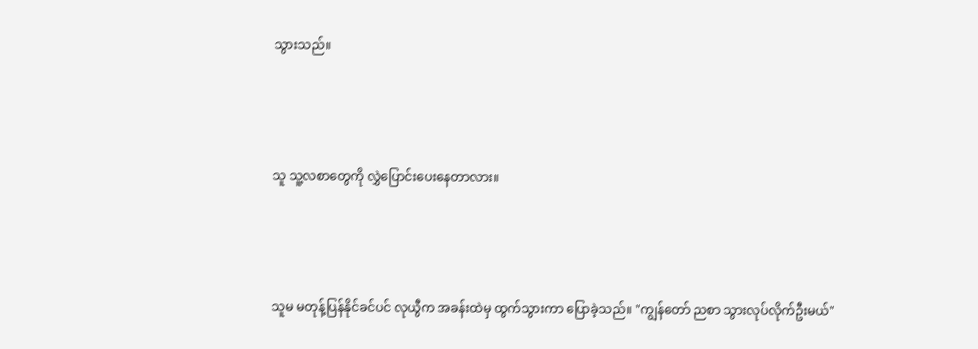သွားသည်။



သူ သူ့လစာတွေကို လွှဲပြောင်းပေးနေတာလား။



သူမ မတုန့်ပြန်နိုင်ခင်ပင် လုယွီက အခန်းထဲမှ ထွက်သွားကာ ပြောခဲ့သည်။ "ကျွန်တော် ညစာ သွားလုပ်လိုက်ဦးမယ်"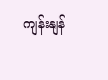ကျန်းနျန်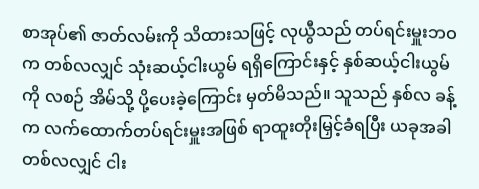စာအုပ်၏ ဇာတ်လမ်းကို သိထားသဖြင့် လုယွီသည် တပ်ရင်းမှူးဘဝက တစ်လလျှင် သုံးဆယ့်ငါးယွမ် ရရှိကြောင်းနှင့် နှစ်ဆယ့်ငါးယွမ်ကို လစဉ် အိမ်သို့ ပို့ပေးခဲ့ကြောင်း မှတ်မိသည်။ သူသည် နှစ်လ ခန့်က လက်ထောက်တပ်ရင်းမှူးအဖြစ် ရာထူးတိုးမြှင့်ခံရပြီး ယခုအခါ တစ်လလျှင် ငါး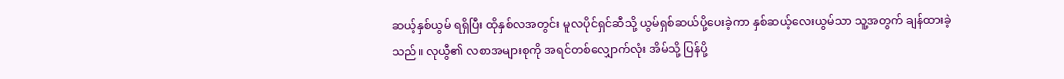ဆယ့်နှစ်ယွမ် ရရှိပြီး ထိုနှစ်လအတွင်း မူလပိုင်ရှင်ဆီသို့ ယွမ်ရှစ်ဆယ်ပို့ပေးခဲ့ကာ နှစ်ဆယ့်လေးယွမ်သာ သူ့အတွက် ချန်ထားခဲ့သည်။ လုယွီ၏ လစာအများစုကို အရင်တစ်လျှောက်လုံး အိမ်သို့ ပြန်ပို့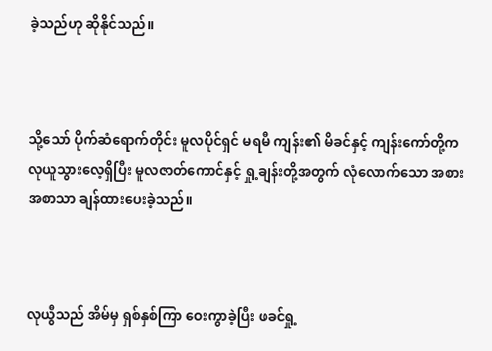ခဲ့သည်ဟု ဆိုနိုင်သည်။



သို့သော် ပိုက်ဆံရောက်တိုင်း မူလပိုင်ရှင် မရမီ ကျန်း၏ မိခင်နှင့် ကျန်းကော်တို့က လုယူသွားလေ့ရှိပြီး မူလဇာတ်ကောင်နှင့် ရှု့ချန်းတို့အတွက် လုံလောက်သော အစားအစာသာ ချန်ထားပေးခဲ့သည်။



လုယွီသည် အိမ်မှ ရှစ်နှစ်ကြာ ဝေးကွာခဲ့ပြီး ဖခင်ရှု့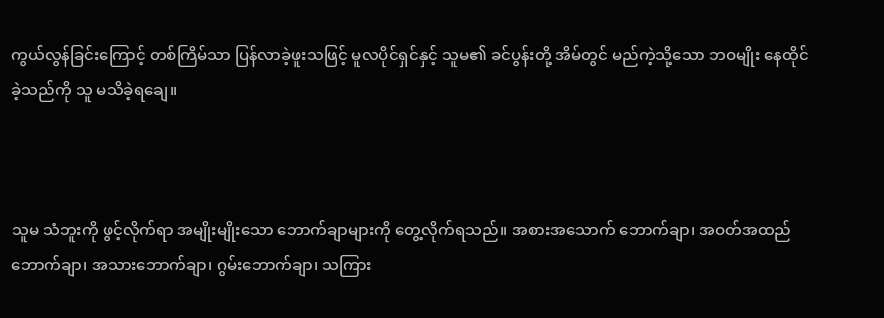ကွယ်လွန်ခြင်းကြောင့် တစ်ကြိမ်သာ ပြန်လာခဲ့ဖူးသဖြင့် မူလပိုင်ရှင်နှင့် သူမ၏ ခင်ပွန်းတို့ အိမ်တွင် မည်ကဲ့သို့သော ဘဝမျိုး နေထိုင်ခဲ့သည်ကို သူ မသိခဲ့ရချေ။



သူမ သံဘူးကို ဖွင့်လိုက်ရာ အမျိုးမျိုးသော ဘောက်ချာများကို တွေ့လိုက်ရသည်။ အစားအသောက် ဘောက်ချာ၊ အဝတ်အထည် ဘောက်ချာ၊ အသားဘောက်ချာ၊ ဂွမ်းဘောက်ချာ၊ သကြား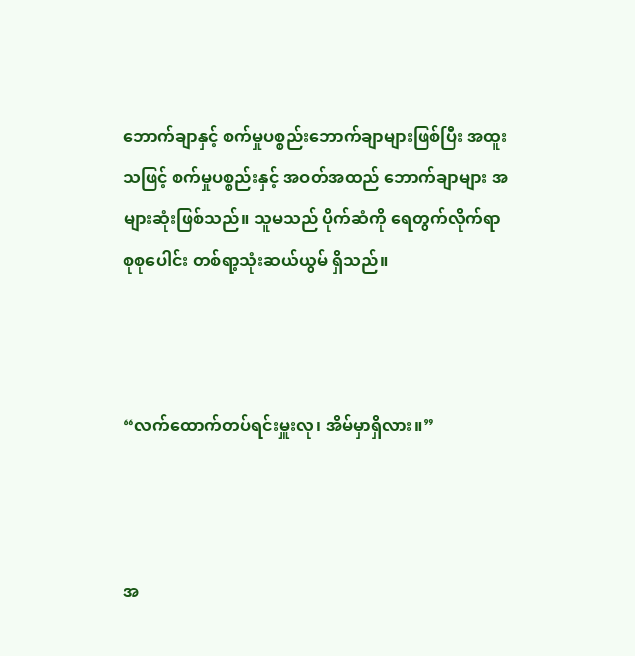ဘောက်ချာနှင့် စက်မှုပစ္စည်းဘောက်ချာများဖြစ်ပြီး အထူးသဖြင့် စက်မှုပစ္စည်းနှင့် အဝတ်အထည် ဘောက်ချာများ အများဆုံးဖြစ်သည်။ သူမသည် ပိုက်ဆံကို ရေတွက်လိုက်ရာ စုစုပေါင်း တစ်ရာ့သုံးဆယ်ယွမ် ရှိသည်။



“လက်ထောက်တပ်ရင်းမှူးလု၊ အိမ်မှာရှိလား။”



အ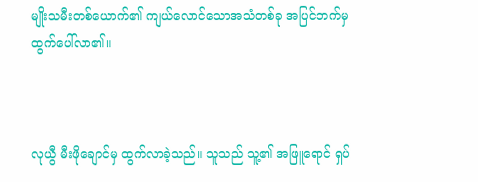မျိုးသမီးတစ်ယောက်၏ ကျယ်လောင်သောအသံတစ်ခု အပြင်ဘက်မှ ထွက်ပေါ်လာ၏။



လုယွီ မီးဖိုချောင်မှ ထွက်လာခဲ့သည်။ သူသည် သူ့၏ အဖြူရောင် ရှပ်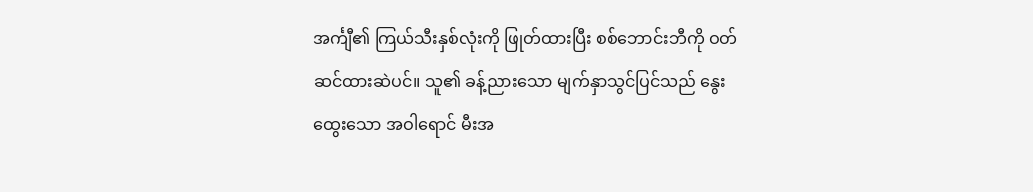အင်္ကျီ၏ ကြယ်သီးနှစ်လုံးကို ဖြုတ်ထားပြီး စစ်ဘောင်းဘီကို ဝတ်ဆင်ထားဆဲပင်။ သူ၏ ခန့်ညားသော မျက်နှာသွင်ပြင်သည် နွေးထွေးသော အဝါရောင် မီးအ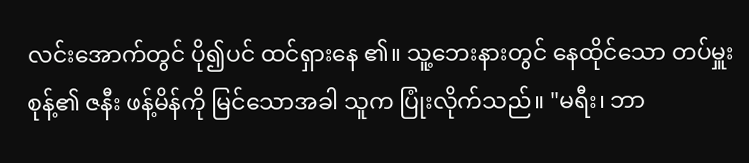လင်း‌အောက်တွင် ပို၍ပင် ထင်ရှားနေ ၏။ သူ့ဘေးနားတွင် နေထိုင်သော တပ်မှူးစုန့်၏ ဇနီး ဖန့်မိန်ကို မြင်သောအခါ သူက ပြုံးလိုက်သည်။ "မရီး၊ ဘာ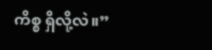ကိစ္စ ရှိလို့လဲ။”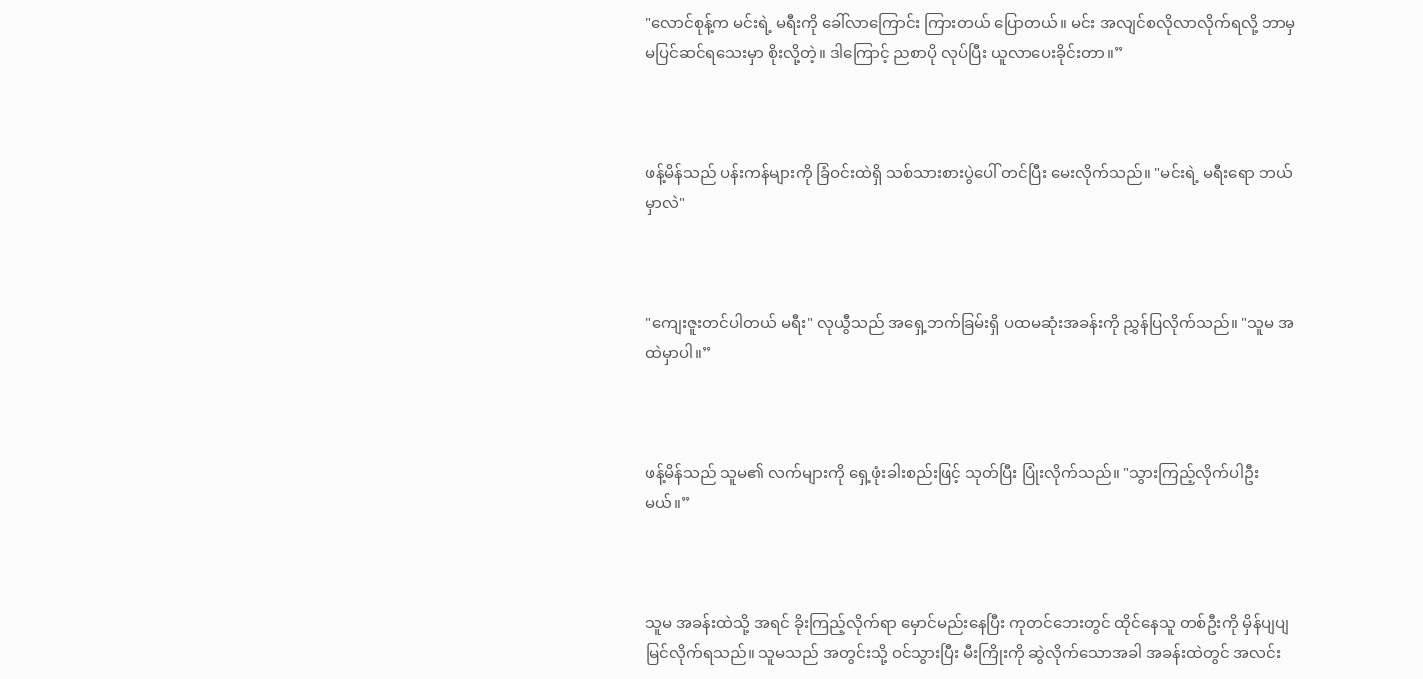"လောင်စုန့်က မင်းရဲ့ မရီးကို ခေါ်လာကြောင်း ကြားတယ်‌ ပြောတယ်။ မင်း အလျင်စလိုလာလိုက်ရလို့ ဘာမှ မပြင်ဆင်ရသေးမှာ စိုးလို့တဲ့။ ဒါကြောင့် ညစာပို လုပ်ပြီး ယူလာပေးခိုင်းတာ။”



ဖန့်မိန်သည် ပန်းကန်များကို ခြံဝင်းထဲရှိ သစ်သားစားပွဲပေါ် တင်ပြီး မေးလိုက်သည်။ "မင်းရဲ့ မရီးရော ဘယ်မှာလဲ"



"ကျေးဇူးတင်ပါတယ် မရီး" လုယွီသည် အရှေ့ဘက်ခြမ်းရှိ ပထမဆုံးအခန်းကို ညွှန်ပြလိုက်သည်။ "သူမ အထဲမှာပါ။”



ဖန့်မိန်သည် သူမ၏ လက်များကို ရှေ့ဖုံးခါးစည်းဖြင့် သုတ်ပြီး ပြုံးလိုက်သည်။ "သွားကြည့်လိုက်ပါဦးမယ်။”



သူမ အခန်းထဲသို့ အရင် ခိုးကြည့်လိုက်ရာ မှောင်မည်းနေပြီး ကုတင်ဘေးတွင် ထိုင်နေသူ တစ်ဦးကို မှိန်ပျပျ မြင်လိုက်ရသည်။ သူမသည် အတွင်းသို့ ဝင်သွားပြီး မီးကြိုးကို ဆွဲလိုက်သောအခါ အခန်းထဲတွင် အလင်း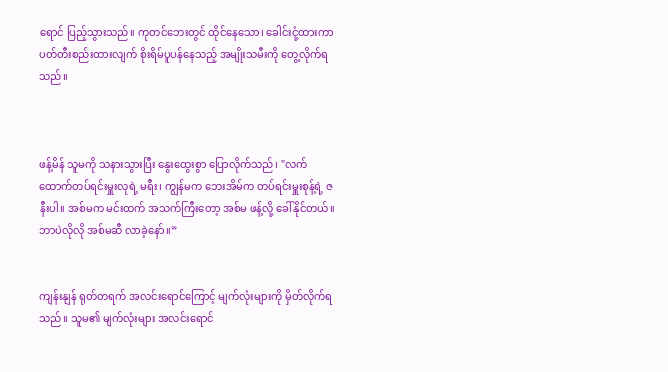ရောင် ပြည့်သွားသည်။ ကုတင်ဘေးတွင် ထိုင်နေသော၊ ခေါင်းငုံ့ထားကာ ပတ်တီးစည်းထားလျက် စိုးရိမ်ပူပန်နေသည့် အမျိုးသမီးကို တွေ့လိုက်ရသည်။



ဖန့်မိန် သူမကို သနားသွားပြီး နွေးထွေးစွာ ပြောလိုက်သည်၊ "လက်ထောက်တပ်ရင်းမှူးလုရဲ့ မရီး၊ ကျွန်မက ဘေးအိမ်က တပ်ရင်းမှူးစုန့်ရဲ့ ဇနီးပါ။ အစ်မက မင်းထက် အသက်ကြီးတော့ အစ်မ ဖန့်လို့ ခေါ်နိုင်တယ်။ ဘာပဲလိုလို အစ်မဆီ လာခဲ့‌နော်။”


ကျန်းနျန် ရုတ်တရက် အလင်းရောင်ကြောင့် မျက်လုံးများကို မှိတ်လိုက်ရသည်။ သူမ၏ မျက်လုံးများ အလင်းရောင်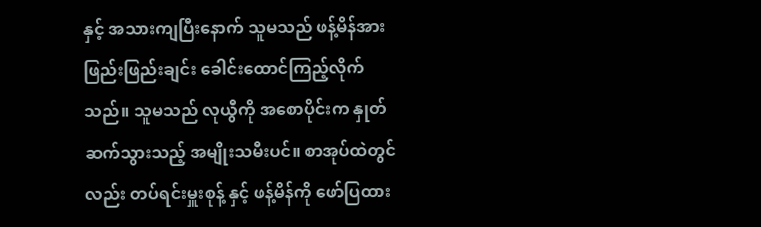နှင့် အသားကျပြီးနောက် သူမသည် ဖန့်မိန်အား ဖြည်းဖြည်းချင်း ခေါင်းထောင်ကြည့်လိုက်သည်။ သူမသည် လုယွီကို အစောပိုင်းက နှုတ်ဆက်သွားသည့် အမျိုးသမီးပင်။ စာအုပ်ထဲတွင်လည်း တပ်ရင်းမှူးစုန့် နှင့် ဖန့်မိန်ကို ဖော်ပြထား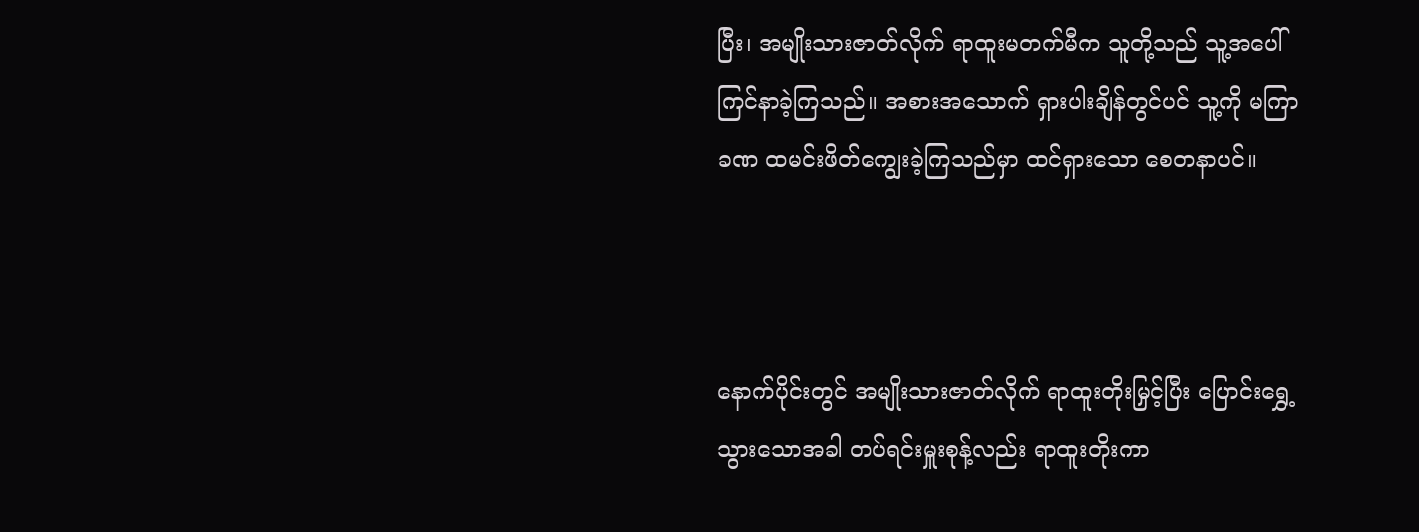ပြီး၊ အမျိုးသားဇာတ်လိုက် ရာထူးမတက်မီက သူတို့သည် သူ့အပေါ် ကြင်နာခဲ့ကြသည်။ အစားအသောက် ရှားပါးချိန်တွင်ပင် သူ့ကို မကြာခဏ ထမင်းဖိတ်ကျွေးခဲ့ကြသည်မှာ ထင်ရှားသော စေတနာပင်။



နောက်ပိုင်းတွင် အမျိုးသားဇာတ်လိုက် ရာထူးတိုးမြှင့်ပြီး ပြောင်းရွှေ့သွားသောအခါ တပ်ရင်းမှူးစုန့်လည်း ရာထူးတိုးကာ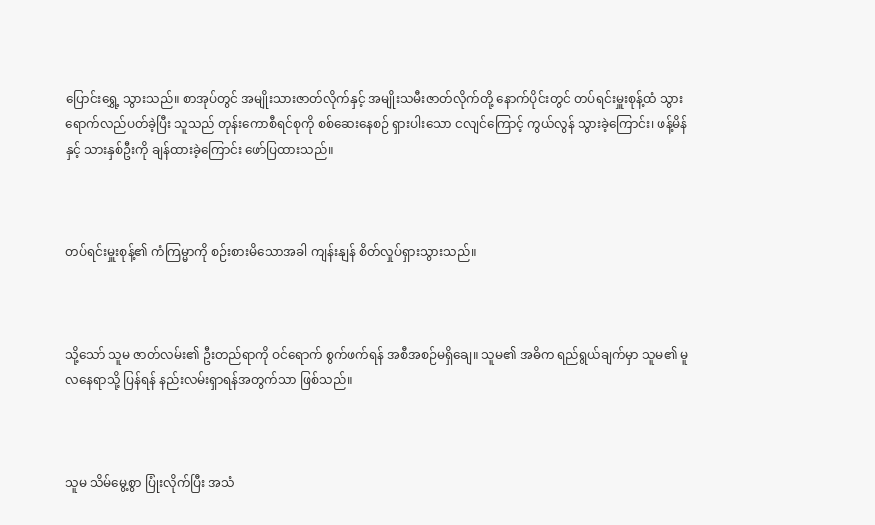ပြောင်းရွှေ့ သွားသည်။ စာအုပ်တွင် အမျိုးသားဇာတ်လိုက်နှင့် အမျိုးသမီးဇာတ်လိုက်တို့ နောက်ပိုင်းတွင် တပ်ရင်းမှူးစုန့်ထံ သွားရောက်လည်ပတ်ခဲ့ပြီး သူသည် တုန်းကောစီရင်စုကို စစ်ဆေးနေစဉ် ရှားပါးသော ငလျင်ကြောင့် ကွယ်လွန် သွားခဲ့ကြောင်း၊ ဖန့်မိန်နှင့် သားနှစ်ဦးကို ချန်ထားခဲ့ကြောင်း ဖော်ပြထားသည်။



တပ်ရင်းမှူးစုန့်၏ ကံကြမ္မာကို စဉ်းစားမိသောအခါ ကျန်းနျန် စိတ်လှုပ်ရှားသွားသည်။



သို့သော် သူမ ဇာတ်လမ်း၏ ဦးတည်ရာကို ဝင်ရောက် စွက်ဖက်ရန် အစီအစဉ်မရှိချေ။ သူမ၏ အဓိက ရည်ရွယ်ချက်မှာ သူမ၏ မူလနေရာသို့ ပြန်ရန် နည်းလမ်းရှာရန်အတွက်သာ ဖြစ်သည်။



သူမ သိမ်မွေ့စွာ ပြုံးလိုက်ပြီး အသံ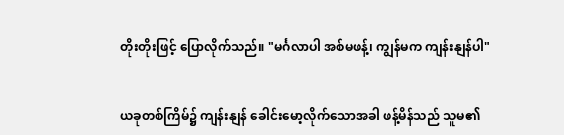တိုးတိုးဖြင့် ပြောလိုက်သည်။ "မင်္ဂလာပါ အစ်မဖန့်၊ ကျွန်မက ကျန်းနျန်ပါ"


ယခုတစ်ကြိမ်၌ ကျန်းနျန် ခေါင်းမော့လိုက်သောအခါ ဖန့်မိန်သည် သူမ၏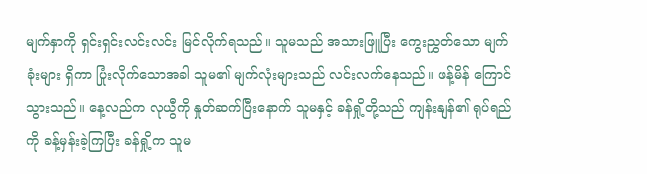မျက်နှာကို ရှင်းရှင်းလင်းလင်း မြင်လိုက်ရသည်။ သူမသည် အသားဖြူပြီး ကွေးညွှတ်သော မျက်ခုံးများ ရှိကာ ပြုံးလိုက်သောအခါ သူမ၏ မျက်လုံးများသည် လင်းလက်နေသည်။ ဖန့်မိန် ကြောင်သွားသည်။ နေ့လည်က လုယွီကို နှုတ်ဆက်ပြီးနောက် သူမနှင့် ခန်ရှို့တို့သည် ကျန်းနျန်၏ ရုပ်ရည်ကို ခန့်မှန်းခဲ့ကြပြီး ခန်ရှို့က သူမ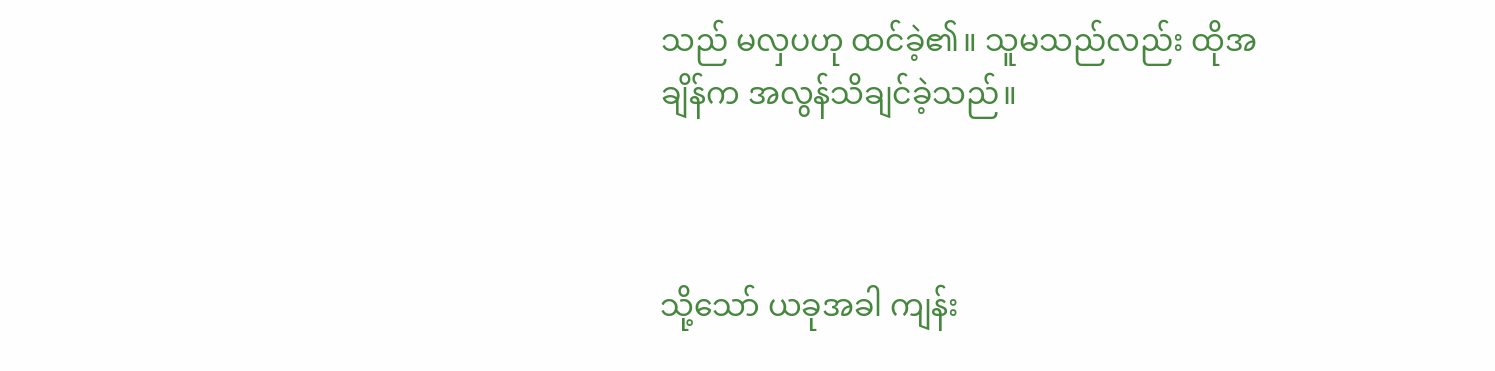သည် မလှပဟု ထင်ခဲ့၏။ သူမသည်လည်း ထိုအချိန်က အလွန်သိချင်ခဲ့သည်။



သို့သော် ယခုအခါ ကျန်း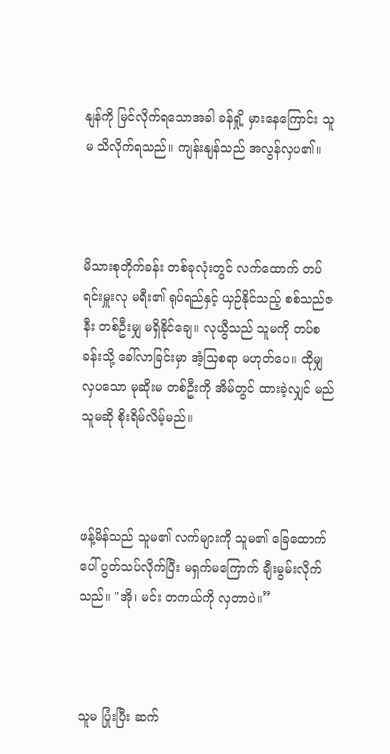နျန်ကို မြင်လိုက်ရသောအခါ ခန်ရှို့ မှားနေကြောင်း သူမ သိလိုက်ရသည်။ ကျန်းနျန်သည် အလွန်လှပ၏။



မိသားစုတိုက်ခန်း တစ်ခုလုံးတွင် လက်ထောက် တပ်ရင်းမှူးလု မရီး၏ ရုပ်ရည်နှင့် ယှဉ်နိုင်သည့် စစ်သည်ဇနီး တစ်ဦးမျှ မရှိနိုင်ချေ။ လုယွီသည် သူမကို တပ်စခန်းသို့ ခေါ်လာခြင်းမှာ အံ့သြစရာ မဟုတ်ပေ။ ထိုမျှ လှပသော မုဆိုးမ တစ်ဦးကို အိမ်တွင် ထားခဲ့လျှင် မည်သူမဆို စိုးရိမ်လိမ့်မည်။



ဖန့်မိန်သည် သူမ၏ လက်များကို သူမ၏ ခြေထောက်ပေါ် ပွတ်သပ်လိုက်ပြီး မရှက်မကြောက် ချီးမွမ်းလိုက်သည်။ "အို၊ မင်း တကယ်ကို လှတာပဲ။”



သူမ ပြုံးပြီး ဆက်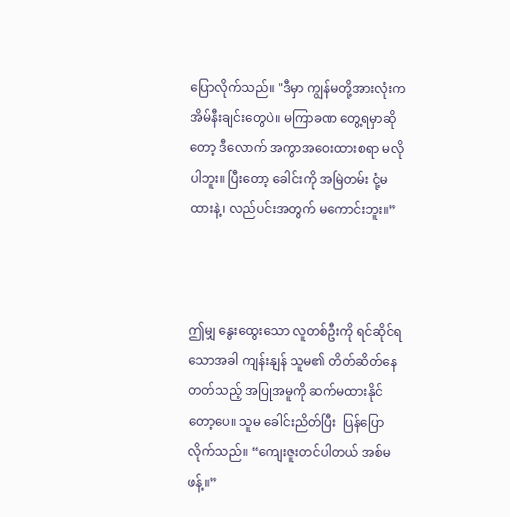ပြောလိုက်သည်။ "ဒီမှာ ကျွန်မတို့အားလုံးက အိမ်နီးချင်းတွေပဲ။ မကြာခဏ တွေ့ရမှာဆိုတော့ ဒီလောက် အကွာအဝေးထားစရာ မလိုပါဘူး။ ပြီးတော့ ခေါင်းကို အမြဲတမ်း ငုံ့မထားနဲ့၊ လည်ပင်းအတွက် မကောင်းဘူး။”



ဤမျှ နွေးထွေးသော လူတစ်ဦးကို ရင်ဆိုင်ရသောအခါ ကျန်းနျန် သူမ၏ တိတ်ဆိတ်နေတတ်သည့် အပြုအမူကို ဆက်မထားနိုင်တော့ပေ။ သူမ ခေါင်းညိတ်ပြီး  ပြန်ပြောလိုက်သည်။ “ကျေးဇူးတင်ပါတယ် အစ်မဖန့်။”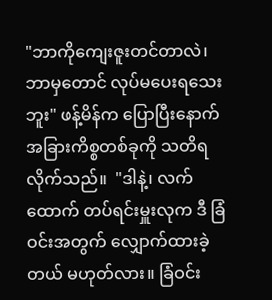"ဘာကိုကျေးဇူးတင်တာလဲ၊ ဘာမှတောင် လုပ်မပေးရသေးဘူး" ဖန့်မိန်က ပြောပြီးနောက် အခြားကိစ္စတစ်ခုကို သတိရလိုက်သည်။  "ဒါနဲ့၊ လက်ထောက် တပ်ရင်းမှူးလုက ဒီ ခြံဝင်းအတွက် လျှောက်ထားခဲ့တယ် မဟုတ်လား။ ခြံဝင်း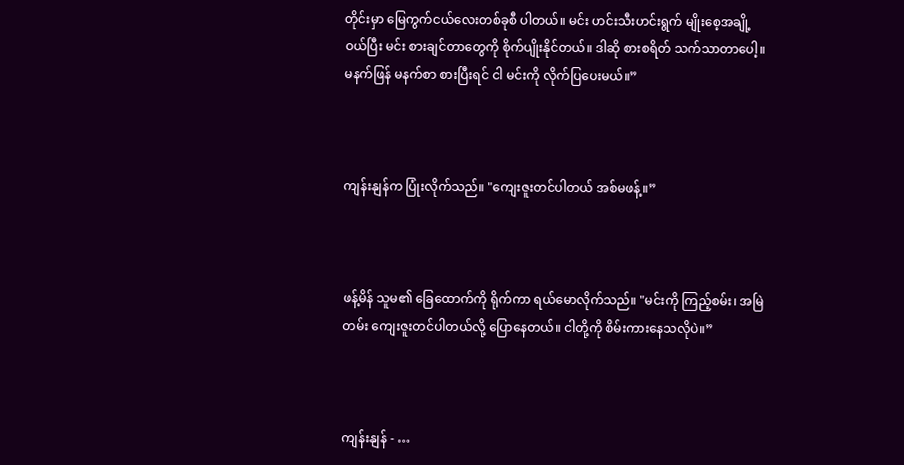တိုင်းမှာ မြေကွက်ငယ်လေးတစ်ခုစီ ပါတယ်။ မင်း ဟင်းသီးဟင်းရွက် မျိုးစေ့အချို့ ဝယ်ပြီး မင်း စားချင်တာတွေကို စိုက်ပျိုးနိုင်တယ်။ ဒါဆို စားစရိတ် သက်သာတာပေါ့။ မနက်ဖြန် မနက်စာ စားပြီးရင် ငါ မင်းကို လိုက်ပြပေးမယ်။”



ကျန်းနျန်က ပြုံးလိုက်သည်။ "ကျေးဇူးတင်ပါတယ် အစ်မဖန့်။”



ဖန့်မိန် သူမ၏ ခြေထောက်ကို ရိုက်ကာ ရယ်မောလိုက်သည်။ "မင်းကို ကြည့်စမ်း၊ အမြဲတမ်း ကျေးဇူးတင်ပါတယ်လို့ ပြောနေတယ်။ ငါတို့ကို စိမ်းကားနေသလိုပဲ။”



ကျန်းနျန် - …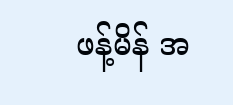ဖန့်မိန် အ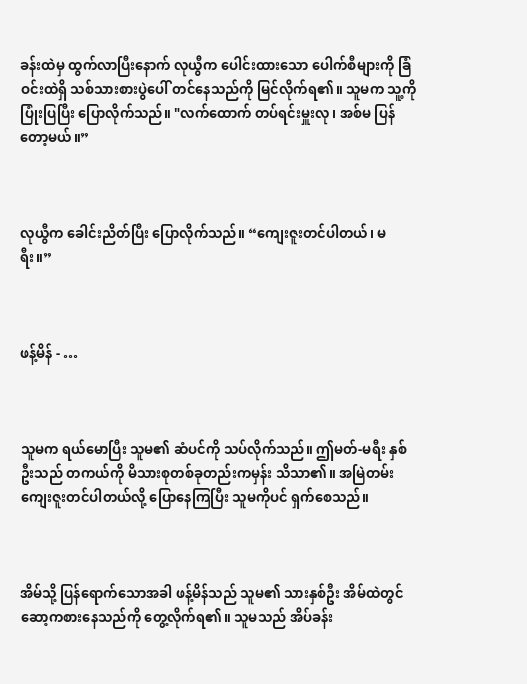ခန်းထဲမှ ထွက်လာပြီးနောက် လုယွီက ပေါင်းထားသော ပေါက်စီများကို ခြံဝင်းထဲရှိ သစ်သားစားပွဲပေါ် တင်နေသည်ကို မြင်လိုက်ရ၏။ သူမက သူ့ကို ပြုံးပြပြီး ပြောလိုက်သည်။ "လက်ထောက် တပ်ရင်းမှူးလု၊ အစ်မ ပြန်တော့မယ်။”



လုယွီက ခေါင်းညိတ်ပြီး ပြောလိုက်သည်။ “ကျေးဇူးတင်ပါတယ်၊ မရီး။”



ဖန့်မိန် - …



သူမက ရယ်မောပြီး သူမ၏ ဆံပင်ကို သပ်လိုက်သည်။ ဤမတ်-မရီး နှစ်ဦးသည် တကယ်ကို မိသားစုတစ်ခုတည်းကမှန်း သိသာ၏။ အမြဲတမ်း ကျေးဇူးတင်ပါတယ်လို့ ပြောနေကြပြီး သူမကိုပင် ရှက်စေသည်။



အိမ်သို့ ပြန်ရောက်သောအခါ ဖန့်မိန်သည် သူမ၏ သားနှစ်ဦး အိမ်ထဲတွင် ဆော့ကစားနေသည်ကို တွေ့လိုက်ရ၏။ သူမသည် အိပ်ခန်း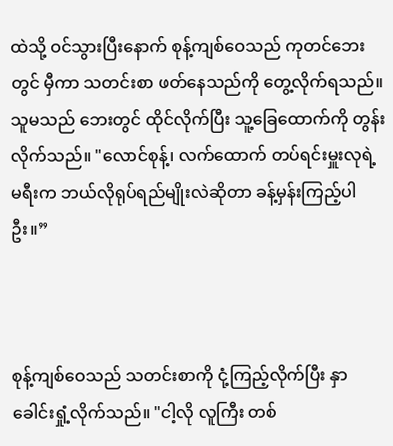ထဲသို့ ဝင်သွားပြီးနောက် စုန့်ကျစ်ဝေသည် ကုတင်ဘေးတွင် မှီကာ သတင်းစာ ဖတ်နေသည်ကို တွေ့လိုက်ရသည်။ သူမသည် ဘေးတွင် ထိုင်လိုက်ပြီး သူ့ခြေထောက်ကို တွန်းလိုက်သည်။ "လောင်စုန့်၊ လက်ထောက် တပ်ရင်းမှူးလုရဲ့ မရီးက ဘယ်လိုရုပ်ရည်မျိုးလဲဆိုတာ ခန့်မှန်းကြည့်ပါဦး။”



စုန့်ကျစ်ဝေသည် သတင်းစာကို ငုံ့ကြည့်လိုက်ပြီး နှာခေါင်းရှုံ့လိုက်သည်။ "ငါ့လို လူကြီး တစ်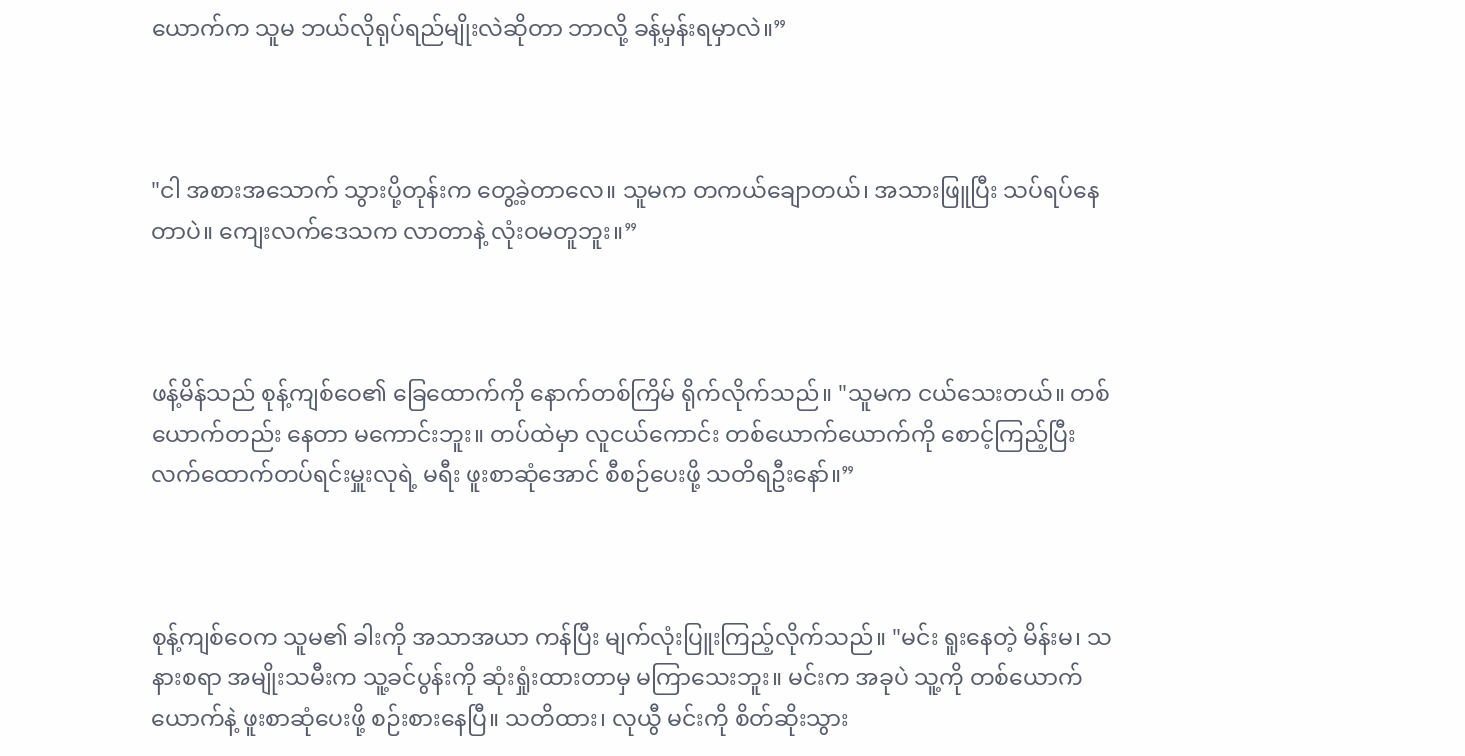ယောက်က သူမ ဘယ်လိုရုပ်ရည်မျိုးလဲဆိုတာ ဘာလို့ ခန့်မှန်းရမှာလဲ။”



"ငါ အစားအသောက် သွားပို့တုန်းက တွေ့ခဲ့တာလေ။ သူမက တကယ်ချောတယ်၊ အသားဖြူပြီး သပ်ရပ်နေတာပဲ။ ကျေးလက်ဒေသက လာတာနဲ့ လုံးဝမတူဘူး။”



ဖန့်မိန်သည် စုန့်ကျစ်ဝေ၏ ခြေထောက်ကို နောက်တစ်ကြိမ် ရိုက်လိုက်သည်။ "သူမက ငယ်သေးတယ်။ တစ်ယောက်တည်း နေတာ မကောင်းဘူး။ တပ်ထဲမှာ လူငယ်ကောင်း တစ်ယောက်ယောက်ကို စောင့်ကြည့်ပြီး လက်ထောက်တပ်ရင်းမှူးလုရဲ့ မရီး ဖူးစာဆုံအောင် စီစဉ်ပေးဖို့ သတိရဦး‌နော်။”



စုန့်ကျစ်ဝေက သူမ၏ ခါးကို အသာအယာ ကန်ပြီး မျက်လုံးပြူးကြည့်လိုက်သည်။ "မင်း ရူးနေတဲ့ မိန်းမ၊ သနားစရာ အမျိုးသမီးက သူ့ခင်ပွန်းကို ဆုံးရှုံးထားတာမှ မကြာသေးဘူး။ မင်းက အခုပဲ သူ့ကို တစ်ယောက်ယောက်နဲ့ ဖူးစာဆုံပေးဖို့ စဉ်းစားနေပြီ။ သတိထား၊ လုယွီ မင်းကို စိတ်ဆိုးသွား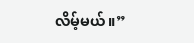လိမ့်မယ်။”